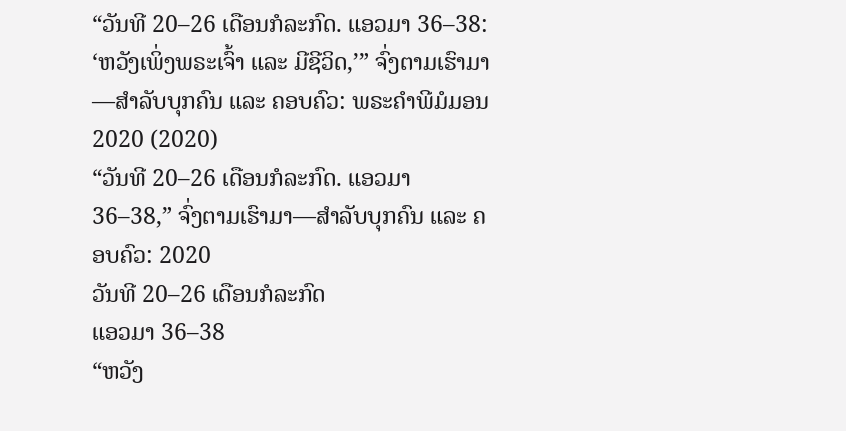“ວັນທີ 20–26 ເດືອນກໍລະກົດ. ແອວມາ 36–38: ‘ຫວັງເພິ່ງພຣະເຈົ້າ ແລະ ມີຊີວິດ,’” ຈົ່ງຕາມເຮົາມາ—ສຳລັບບຸກຄົນ ແລະ ຄອບຄົວ: ພຣະຄຳພີມໍມອນ 2020 (2020)
“ວັນທີ 20–26 ເດືອນກໍລະກົດ. ແອວມາ 36–38,” ຈົ່ງຕາມເຮົາມາ—ສຳລັບບຸກຄົນ ແລະ ຄອບຄົວ: 2020
ວັນທີ 20–26 ເດືອນກໍລະກົດ
ແອວມາ 36–38
“ຫວັງ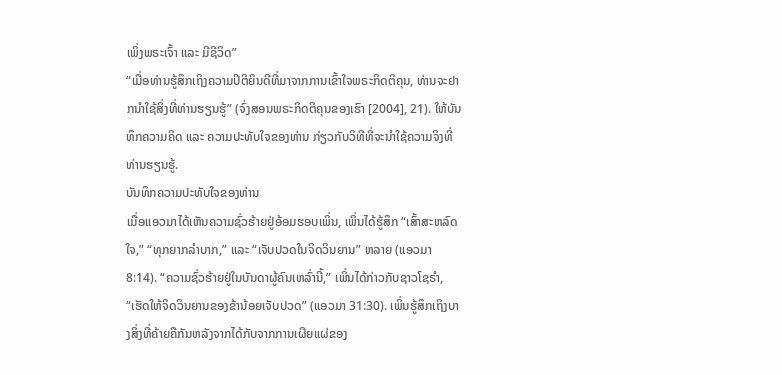ເພິ່ງພຣະເຈົ້າ ແລະ ມີຊີວິດ”
“ເມື່ອທ່ານຮູ້ສຶກເຖິງຄວາມປິຕິຍິນດີທີ່ມາຈາກການເຂົ້າໃຈພຣະກິດຕິຄຸນ, ທ່ານຈະຢາກນຳໃຊ້ສິ່ງທີ່ທ່ານຮຽນຮູ້” (ຈົ່ງສອນພຣະກິດຕິຄຸນຂອງເຮົາ [2004], 21). ໃຫ້ບັນທຶກຄວາມຄິດ ແລະ ຄວາມປະທັບໃຈຂອງທ່ານ ກ່ຽວກັບວິທີທີ່ຈະນຳໃຊ້ຄວາມຈິງທີ່ທ່ານຮຽນຮູ້.
ບັນທຶກຄວາມປະທັບໃຈຂອງທ່ານ
ເມື່ອແອວມາໄດ້ເຫັນຄວາມຊົ່ວຮ້າຍຢູ່ອ້ອມຮອບເພິ່ນ, ເພິ່ນໄດ້ຮູ້ສຶກ “ເສົ້າສະຫລົດໃຈ,” “ທຸກຍາກລຳບາກ,” ແລະ “ເຈັບປວດໃນຈິດວິນຍານ” ຫລາຍ (ແອວມາ 8:14). “ຄວາມຊົ່ວຮ້າຍຢູ່ໃນບັນດາຜູ້ຄົນເຫລົ່ານີ້,” ເພິ່ນໄດ້ກ່າວກັບຊາວໂຊຣຳ, “ເຮັດໃຫ້ຈິດວິນຍານຂອງຂ້ານ້ອຍເຈັບປວດ” (ແອວມາ 31:30). ເພິ່ນຮູ້ສຶກເຖິງບາງສິ່ງທີ່ຄ້າຍຄືກັນຫລັງຈາກໄດ້ກັບຈາກການເຜີຍແຜ່ຂອງ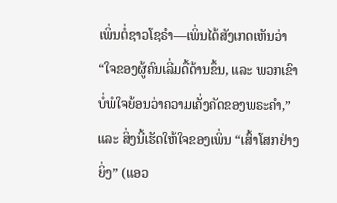ເພິ່ນຕໍ່ຊາວໂຊຣຳ—ເພິ່ນໄດ້ສັງເກດເຫັນວ່າ “ໃຈຂອງຜູ້ຄົນເລີ່ມດື້ດ້ານຂຶ້ນ, ແລະ ພວກເຂົາບໍ່ພໍໃຈຍ້ອນວ່າຄວາມເຄັ່ງຄັດຂອງພຣະຄຳ,” ແລະ ສິ່ງນີ້ເຮັດໃຫ້ໃຈຂອງເພິ່ນ “ເສົ້າໂສກຢ່າງຍິ່ງ” (ແອວ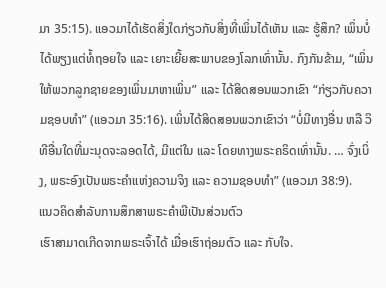ມາ 35:15). ແອວມາໄດ້ເຮັດສິ່ງໃດກ່ຽວກັບສິ່ງທີ່ເພິ່ນໄດ້ເຫັນ ແລະ ຮູ້ສຶກ? ເພິ່ນບໍ່ໄດ້ພຽງແຕ່ທໍ້ຖອຍໃຈ ແລະ ເຍາະເຍີ້ຍສະພາບຂອງໂລກເທົ່ານັ້ນ. ກົງກັນຂ້າມ, “ເພິ່ນໃຫ້ພວກລູກຊາຍຂອງເພິ່ນມາຫາເພິ່ນ” ແລະ ໄດ້ສິດສອນພວກເຂົາ “ກ່ຽວກັບຄວາມຊອບທຳ” (ແອວມາ 35:16). ເພິ່ນໄດ້ສິດສອນພວກເຂົາວ່າ “ບໍ່ມີທາງອື່ນ ຫລື ວິທີອື່ນໃດທີ່ມະນຸດຈະລອດໄດ້, ມີແຕ່ໃນ ແລະ ໂດຍທາງພຣະຄຣິດເທົ່ານັ້ນ. … ຈົ່ງເບິ່ງ, ພຣະອົງເປັນພຣະຄຳແຫ່ງຄວາມຈິງ ແລະ ຄວາມຊອບທຳ” (ແອວມາ 38:9).
ແນວຄິດສຳລັບການສຶກສາພຣະຄຳພີເປັນສ່ວນຕົວ
ເຮົາສາມາດເກີດຈາກພຣະເຈົ້າໄດ້ ເມື່ອເຮົາຖ່ອມຕົວ ແລະ ກັບໃຈ.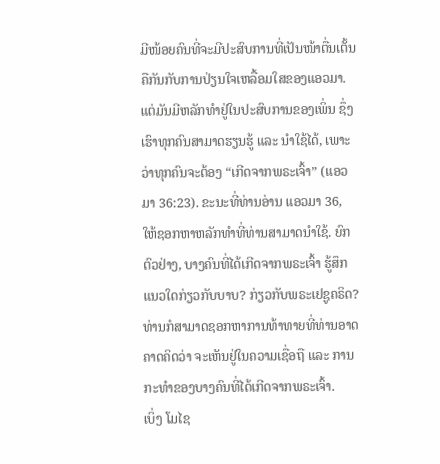ມີໜ້ອຍຄົນທີ່ຈະມີປະສົບການທີ່ເປັນໜ້າຕື່ນເຕັ້ນຄືກັນກັບການປ່ຽນໃຈເຫລື້ອມໃສຂອງແອວມາ. ແຕ່ມັນມີຫລັກທຳຢູ່ໃນປະສົບການຂອງເພິ່ນ ຊຶ່ງເຮົາທຸກຄົນສາມາດຮຽນຮູ້ ແລະ ນຳໃຊ້ໄດ້, ເພາະວ່າທຸກຄົນຈະຕ້ອງ “ເກີດຈາກພຣະເຈົ້າ” (ແອວມາ 36:23). ຂະນະທີ່ທ່ານອ່ານ ແອວມາ 36, ໃຫ້ຊອກຫາຫລັກທຳທີ່ທ່ານສາມາດນຳໃຊ້. ຍົກຕົວຢ່າງ, ບາງຄົນທີ່ໄດ້ເກີດຈາກພຣະເຈົ້າ ຮູ້ສຶກແນວໃດກ່ຽວກັບບາບ? ກ່ຽວກັບພຣະເຢຊູຄຣິດ? ທ່ານກໍສາມາດຊອກຫາການທ້າທາຍທີ່ທ່ານອາດຄາດຄິດວ່າ ຈະເຫັນຢູ່ໃນຄວາມເຊື່ອຖື ແລະ ການກະທຳຂອງບາງຄົນທີ່ໄດ້ເກີດຈາກພຣະເຈົ້າ.
ເບິ່ງ ໂມໄຊ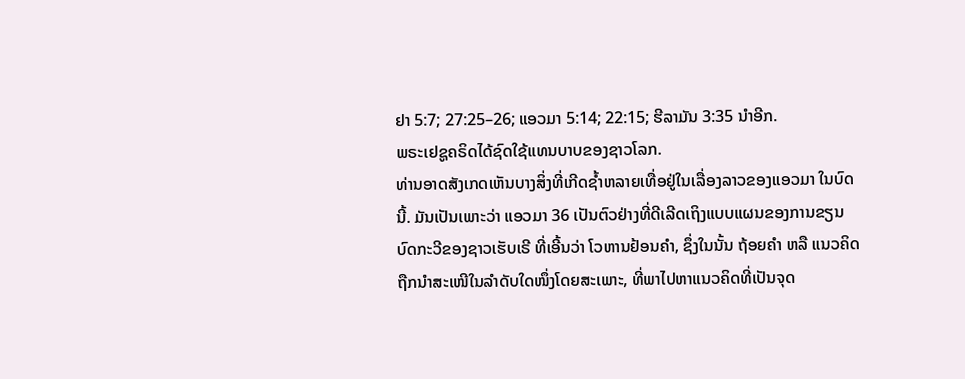ຢາ 5:7; 27:25–26; ແອວມາ 5:14; 22:15; ຮີລາມັນ 3:35 ນຳອີກ.
ພຣະເຢຊູຄຣິດໄດ້ຊົດໃຊ້ແທນບາບຂອງຊາວໂລກ.
ທ່ານອາດສັງເກດເຫັນບາງສິ່ງທີ່ເກີດຊ້ຳຫລາຍເທື່ອຢູ່ໃນເລື່ອງລາວຂອງແອວມາ ໃນບົດນີ້. ມັນເປັນເພາະວ່າ ແອວມາ 36 ເປັນຕົວຢ່າງທີ່ດີເລີດເຖິງແບບແຜນຂອງການຂຽນບົດກະວີຂອງຊາວເຮັບເຣີ ທີ່ເອີ້ນວ່າ ໂວຫານຢ້ອນຄຳ, ຊຶ່ງໃນນັ້ນ ຖ້ອຍຄຳ ຫລື ແນວຄິດ ຖືກນຳສະເໜີໃນລຳດັບໃດໜຶ່ງໂດຍສະເພາະ, ທີ່ພາໄປຫາແນວຄິດທີ່ເປັນຈຸດ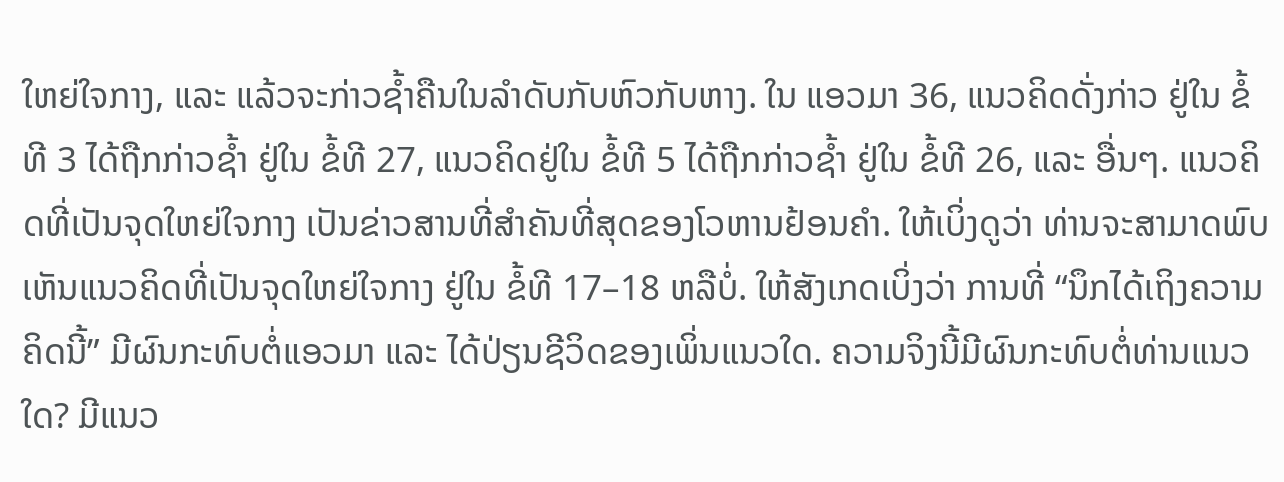ໃຫຍ່ໃຈກາງ, ແລະ ແລ້ວຈະກ່າວຊ້ຳຄືນໃນລຳດັບກັບຫົວກັບຫາງ. ໃນ ແອວມາ 36, ແນວຄິດດັ່ງກ່າວ ຢູ່ໃນ ຂໍ້ທີ 3 ໄດ້ຖືກກ່າວຊ້ຳ ຢູ່ໃນ ຂໍ້ທີ 27, ແນວຄິດຢູ່ໃນ ຂໍ້ທີ 5 ໄດ້ຖືກກ່າວຊ້ຳ ຢູ່ໃນ ຂໍ້ທີ 26, ແລະ ອື່ນໆ. ແນວຄິດທີ່ເປັນຈຸດໃຫຍ່ໃຈກາງ ເປັນຂ່າວສານທີ່ສຳຄັນທີ່ສຸດຂອງໂວຫານຢ້ອນຄຳ. ໃຫ້ເບິ່ງດູວ່າ ທ່ານຈະສາມາດພົບເຫັນແນວຄິດທີ່ເປັນຈຸດໃຫຍ່ໃຈກາງ ຢູ່ໃນ ຂໍ້ທີ 17–18 ຫລືບໍ່. ໃຫ້ສັງເກດເບິ່ງວ່າ ການທີ່ “ນຶກໄດ້ເຖິງຄວາມຄິດນີ້” ມີຜົນກະທົບຕໍ່ແອວມາ ແລະ ໄດ້ປ່ຽນຊີວິດຂອງເພິ່ນແນວໃດ. ຄວາມຈິງນີ້ມີຜົນກະທົບຕໍ່ທ່ານແນວໃດ? ມີແນວ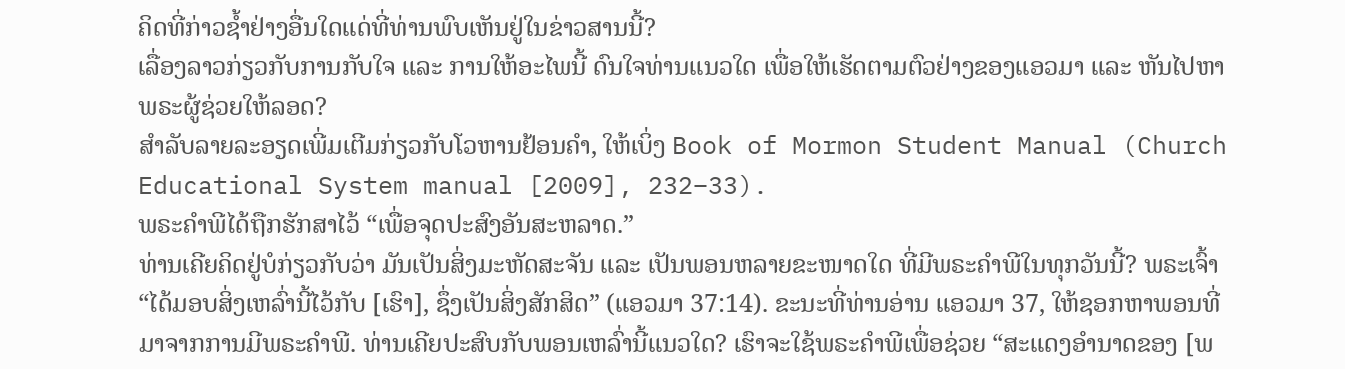ຄິດທີ່ກ່າວຊ້ຳຢ່າງອື່ນໃດແດ່ທີ່ທ່ານພົບເຫັນຢູ່ໃນຂ່າວສານນີ້?
ເລື່ອງລາວກ່ຽວກັບການກັບໃຈ ແລະ ການໃຫ້ອະໄພນີ້ ດົນໃຈທ່ານແນວໃດ ເພື່ອໃຫ້ເຮັດຕາມຕົວຢ່າງຂອງແອວມາ ແລະ ຫັນໄປຫາພຣະຜູ້ຊ່ວຍໃຫ້ລອດ?
ສຳລັບລາຍລະອຽດເພີ່ມເຕີມກ່ຽວກັບໂວຫານຢ້ອນຄຳ, ໃຫ້ເບິ່ງ Book of Mormon Student Manual (Church Educational System manual [2009], 232–33).
ພຣະຄຳພີໄດ້ຖືກຮັກສາໄວ້ “ເພື່ອຈຸດປະສົງອັນສະຫລາດ.”
ທ່ານເຄີຍຄິດຢູ່ບໍກ່ຽວກັບວ່າ ມັນເປັນສິ່ງມະຫັດສະຈັນ ແລະ ເປັນພອນຫລາຍຂະໜາດໃດ ທີ່ມີພຣະຄຳພີໃນທຸກວັນນີ້? ພຣະເຈົ້າ “ໄດ້ມອບສິ່ງເຫລົ່ານີ້ໄວ້ກັບ [ເຮົາ], ຊຶ່ງເປັນສິ່ງສັກສິດ” (ແອວມາ 37:14). ຂະນະທີ່ທ່ານອ່ານ ແອວມາ 37, ໃຫ້ຊອກຫາພອນທີ່ມາຈາກການມີພຣະຄຳພີ. ທ່ານເຄີຍປະສົບກັບພອນເຫລົ່ານີ້ແນວໃດ? ເຮົາຈະໃຊ້ພຣະຄຳພີເພື່ອຊ່ວຍ “ສະແດງອຳນາດຂອງ [ພ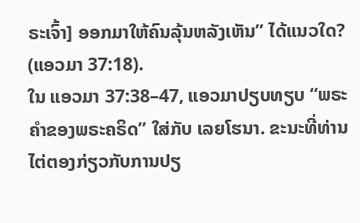ຣະເຈົ້າ] ອອກມາໃຫ້ຄົນລຸ້ນຫລັງເຫັນ” ໄດ້ແນວໃດ? (ແອວມາ 37:18).
ໃນ ແອວມາ 37:38–47, ແອວມາປຽບທຽບ “ພຣະຄຳຂອງພຣະຄຣິດ” ໃສ່ກັບ ເລຍໂຮນາ. ຂະນະທີ່ທ່ານໄຕ່ຕອງກ່ຽວກັບການປຽ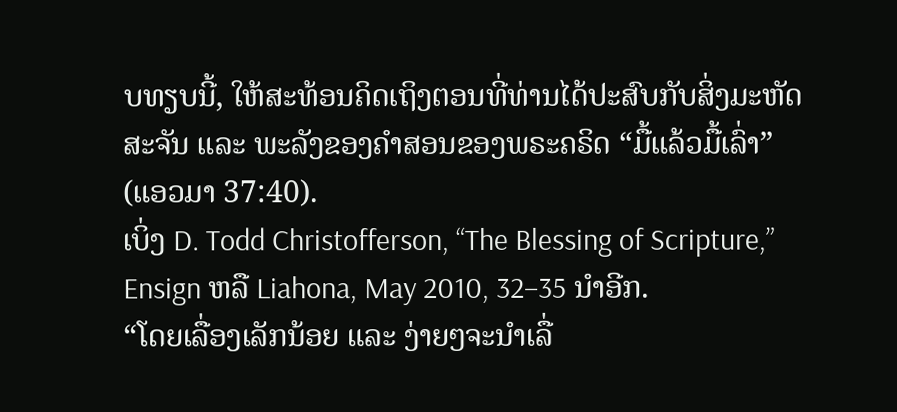ບທຽບນີ້, ໃຫ້ສະທ້ອນຄິດເຖິງຕອນທີ່ທ່ານໄດ້ປະສົບກັບສິ່ງມະຫັດສະຈັນ ແລະ ພະລັງຂອງຄຳສອນຂອງພຣະຄຣິດ “ມື້ແລ້ວມື້ເລົ່າ” (ແອວມາ 37:40).
ເບິ່ງ D. Todd Christofferson, “The Blessing of Scripture,” Ensign ຫລື Liahona, May 2010, 32–35 ນຳອີກ.
“ໂດຍເລື່ອງເລັກນ້ອຍ ແລະ ງ່າຍໆຈະນຳເລື່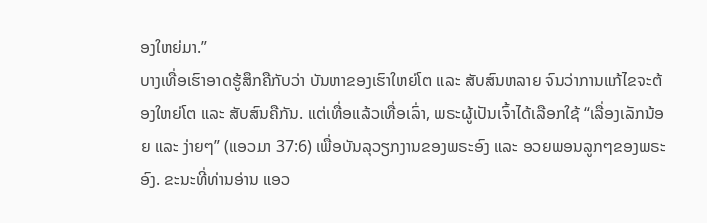ອງໃຫຍ່ມາ.”
ບາງເທື່ອເຮົາອາດຮູ້ສຶກຄືກັບວ່າ ບັນຫາຂອງເຮົາໃຫຍ່ໂຕ ແລະ ສັບສົນຫລາຍ ຈົນວ່າການແກ້ໄຂຈະຕ້ອງໃຫຍ່ໂຕ ແລະ ສັບສົນຄືກັນ. ແຕ່ເທື່ອແລ້ວເທື່ອເລົ່າ, ພຣະຜູ້ເປັນເຈົ້າໄດ້ເລືອກໃຊ້ “ເລື່ອງເລັກນ້ອຍ ແລະ ງ່າຍໆ” (ແອວມາ 37:6) ເພື່ອບັນລຸວຽກງານຂອງພຣະອົງ ແລະ ອວຍພອນລູກໆຂອງພຣະອົງ. ຂະນະທີ່ທ່ານອ່ານ ແອວ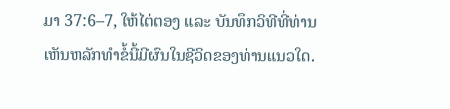ມາ 37:6–7, ໃຫ້ໄຕ່ຕອງ ແລະ ບັນທຶກວິທີທີ່ທ່ານເຫັນຫລັກທຳຂໍ້ນີ້ມີຜົນໃນຊີວິດຂອງທ່ານແນວໃດ.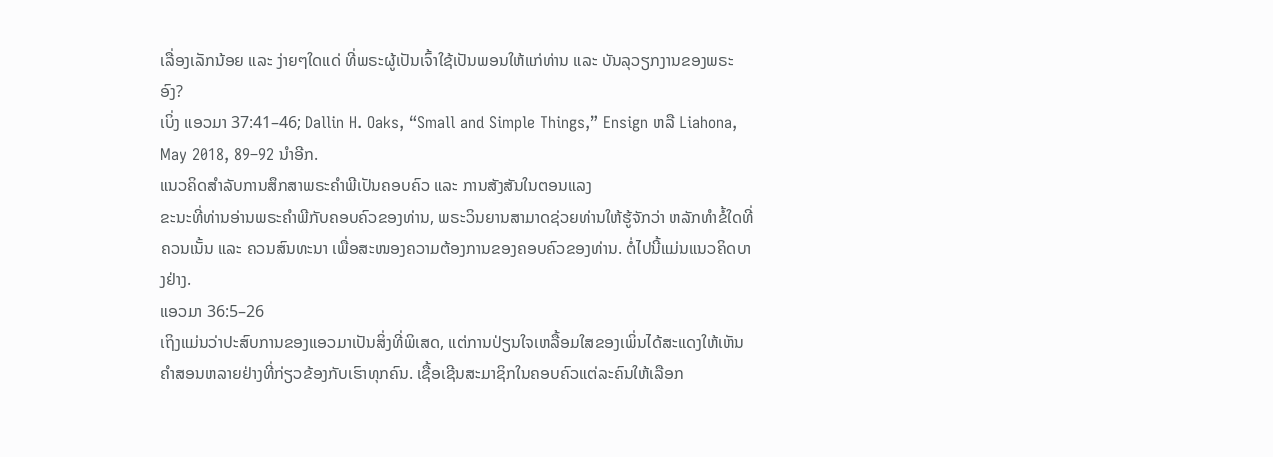ເລື່ອງເລັກນ້ອຍ ແລະ ງ່າຍໆໃດແດ່ ທີ່ພຣະຜູ້ເປັນເຈົ້າໃຊ້ເປັນພອນໃຫ້ແກ່ທ່ານ ແລະ ບັນລຸວຽກງານຂອງພຣະອົງ?
ເບິ່ງ ແອວມາ 37:41–46; Dallin H. Oaks, “Small and Simple Things,” Ensign ຫລື Liahona, May 2018, 89–92 ນຳອີກ.
ແນວຄິດສຳລັບການສຶກສາພຣະຄຳພີເປັນຄອບຄົວ ແລະ ການສັງສັນໃນຕອນແລງ
ຂະນະທີ່ທ່ານອ່ານພຣະຄຳພີກັບຄອບຄົວຂອງທ່ານ, ພຣະວິນຍານສາມາດຊ່ວຍທ່ານໃຫ້ຮູ້ຈັກວ່າ ຫລັກທຳຂໍ້ໃດທີ່ຄວນເນັ້ນ ແລະ ຄວນສົນທະນາ ເພື່ອສະໜອງຄວາມຕ້ອງການຂອງຄອບຄົວຂອງທ່ານ. ຕໍ່ໄປນີ້ແມ່ນແນວຄິດບາງຢ່າງ.
ແອວມາ 36:5–26
ເຖິງແມ່ນວ່າປະສົບການຂອງແອວມາເປັນສິ່ງທີ່ພິເສດ, ແຕ່ການປ່ຽນໃຈເຫລື້ອມໃສຂອງເພິ່ນໄດ້ສະແດງໃຫ້ເຫັນຄຳສອນຫລາຍຢ່າງທີ່ກ່ຽວຂ້ອງກັບເຮົາທຸກຄົນ. ເຊື້ອເຊີນສະມາຊິກໃນຄອບຄົວແຕ່ລະຄົນໃຫ້ເລືອກ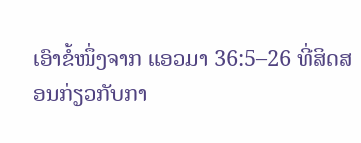ເອົາຂໍ້ໜຶ່ງຈາກ ແອວມາ 36:5–26 ທີ່ສິດສອນກ່ຽວກັບກາ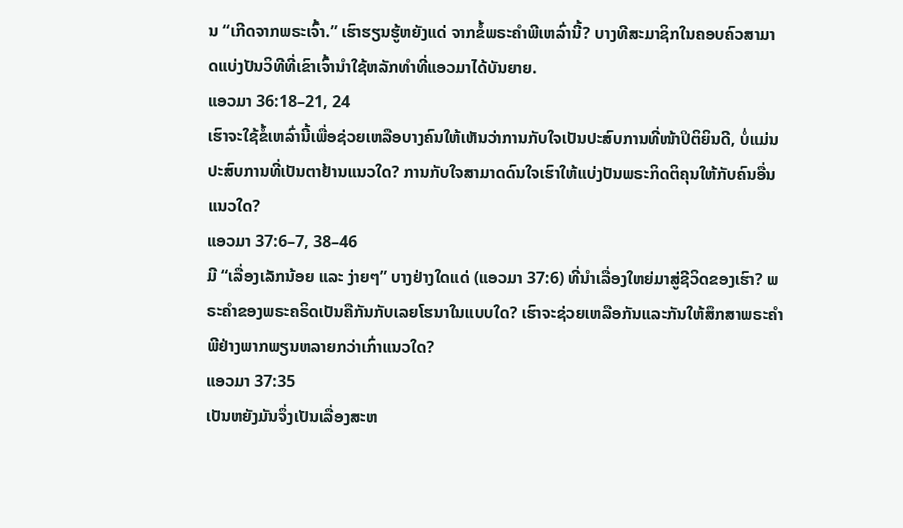ນ “ເກີດຈາກພຣະເຈົ້າ.” ເຮົາຮຽນຮູ້ຫຍັງແດ່ ຈາກຂໍ້ພຣະຄຳພີເຫລົ່ານີ້? ບາງທີສະມາຊິກໃນຄອບຄົວສາມາດແບ່ງປັນວິທີທີ່ເຂົາເຈົ້ານຳໃຊ້ຫລັກທຳທີ່ແອວມາໄດ້ບັນຍາຍ.
ແອວມາ 36:18–21, 24
ເຮົາຈະໃຊ້ຂໍ້ເຫລົ່ານີ້ເພື່ອຊ່ວຍເຫລືອບາງຄົນໃຫ້ເຫັນວ່າການກັບໃຈເປັນປະສົບການທີ່ໜ້າປິຕິຍິນດີ, ບໍ່ແມ່ນປະສົບການທີ່ເປັນຕາຢ້ານແນວໃດ? ການກັບໃຈສາມາດດົນໃຈເຮົາໃຫ້ແບ່ງປັນພຣະກິດຕິຄຸນໃຫ້ກັບຄົນອື່ນແນວໃດ?
ແອວມາ 37:6–7, 38–46
ມີ “ເລື່ອງເລັກນ້ອຍ ແລະ ງ່າຍໆ” ບາງຢ່າງໃດແດ່ (ແອວມາ 37:6) ທີ່ນຳເລື່ອງໃຫຍ່ມາສູ່ຊີວິດຂອງເຮົາ? ພຣະຄຳຂອງພຣະຄຣິດເປັນຄືກັນກັບເລຍໂຮນາໃນແບບໃດ? ເຮົາຈະຊ່ວຍເຫລືອກັນແລະກັນໃຫ້ສຶກສາພຣະຄຳພີຢ່າງພາກພຽນຫລາຍກວ່າເກົ່າແນວໃດ?
ແອວມາ 37:35
ເປັນຫຍັງມັນຈຶ່ງເປັນເລື່ອງສະຫ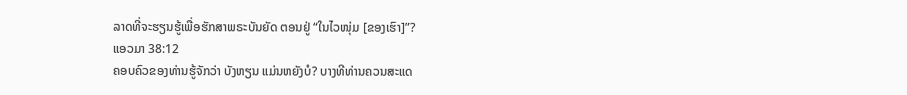ລາດທີ່ຈະຮຽນຮູ້ເພື່ອຮັກສາພຣະບັນຍັດ ຕອນຢູ່ “ໃນໄວໜຸ່ມ [ຂອງເຮົາ]”?
ແອວມາ 38:12
ຄອບຄົວຂອງທ່ານຮູ້ຈັກວ່າ ບັງຫຽນ ແມ່ນຫຍັງບໍ? ບາງທີທ່ານຄວນສະແດ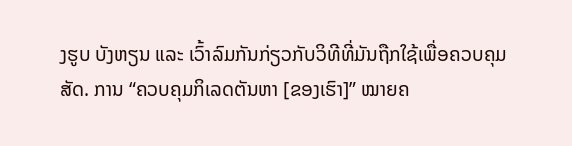ງຮູບ ບັງຫຽນ ແລະ ເວົ້າລົມກັນກ່ຽວກັບວິທີທີ່ມັນຖືກໃຊ້ເພື່ອຄວບຄຸມສັດ. ການ “ຄວບຄຸມກິເລດຕັນຫາ [ຂອງເຮົາ]” ໝາຍຄ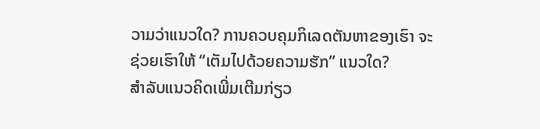ວາມວ່າແນວໃດ? ການຄວບຄຸມກິເລດຕັນຫາຂອງເຮົາ ຈະຊ່ວຍເຮົາໃຫ້ “ເຕັມໄປດ້ວຍຄວາມຮັກ” ແນວໃດ?
ສຳລັບແນວຄິດເພີ່ມເຕີມກ່ຽວ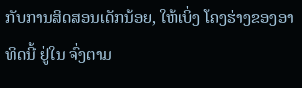ກັບການສິດສອນເດັກນ້ອຍ, ໃຫ້ເບິ່ງ ໂຄງຮ່າງຂອງອາທິດນີ້ ຢູ່ໃນ ຈົ່ງຕາມ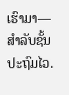ເຮົາມາ—ສຳລັບຊັ້ນປະຖົມໄວ.